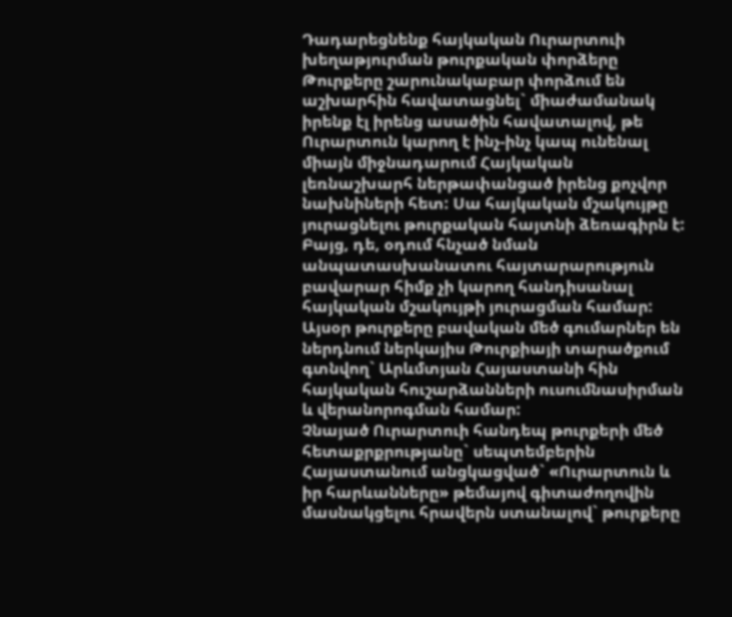Դադարեցնենք հայկական Ուրարտուի խեղաթյուրման թուրքական փորձերը
Թուրքերը շարունակաբար փորձում են աշխարհին հավատացնել` միաժամանակ իրենք էլ իրենց ասածին հավատալով, թե Ուրարտուն կարող է ինչ-ինչ կապ ունենալ միայն միջնադարում Հայկական լեռնաշխարհ ներթափանցած իրենց քոչվոր նախնիների հետ: Սա հայկական մշակույթը յուրացնելու թուրքական հայտնի ձեռագիրն է: Բայց, դե, օդում հնչած նման անպատասխանատու հայտարարություն բավարար հիմք չի կարող հանդիսանալ հայկական մշակույթի յուրացման համար: Այսօր թուրքերը բավական մեծ գումարներ են ներդնում ներկայիս Թուրքիայի տարածքում գտնվող` Արևմտյան Հայաստանի հին հայկական հուշարձանների ուսումնասիրման և վերանորոգման համար:
Չնայած Ուրարտուի հանդեպ թուրքերի մեծ հետաքրքրությանը` սեպտեմբերին Հայաստանում անցկացված` «Ուրարտուն և իր հարևանները» թեմայով գիտաժողովին մասնակցելու հրավերն ստանալով` թուրքերը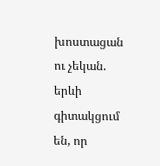խոստացան ու չեկան. երևի գիտակցում են, որ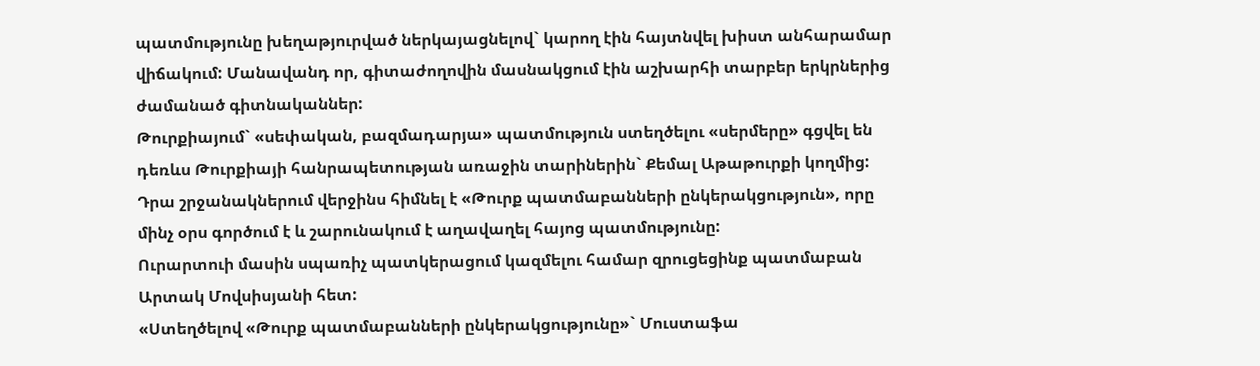պատմությունը խեղաթյուրված ներկայացնելով` կարող էին հայտնվել խիստ անհարամար վիճակում: Մանավանդ որ, գիտաժողովին մասնակցում էին աշխարհի տարբեր երկրներից ժամանած գիտնականներ:
Թուրքիայում` «սեփական, բազմադարյա» պատմություն ստեղծելու «սերմերը» գցվել են դեռևս Թուրքիայի հանրապետության առաջին տարիներին` Քեմալ Աթաթուրքի կողմից: Դրա շրջանակներում վերջինս հիմնել է «Թուրք պատմաբանների ընկերակցություն», որը մինչ օրս գործում է և շարունակում է աղավաղել հայոց պատմությունը:
Ուրարտուի մասին սպառիչ պատկերացում կազմելու համար զրուցեցինք պատմաբան Արտակ Մովսիսյանի հետ:
«Ստեղծելով «Թուրք պատմաբանների ընկերակցությունը»` Մուստաֆա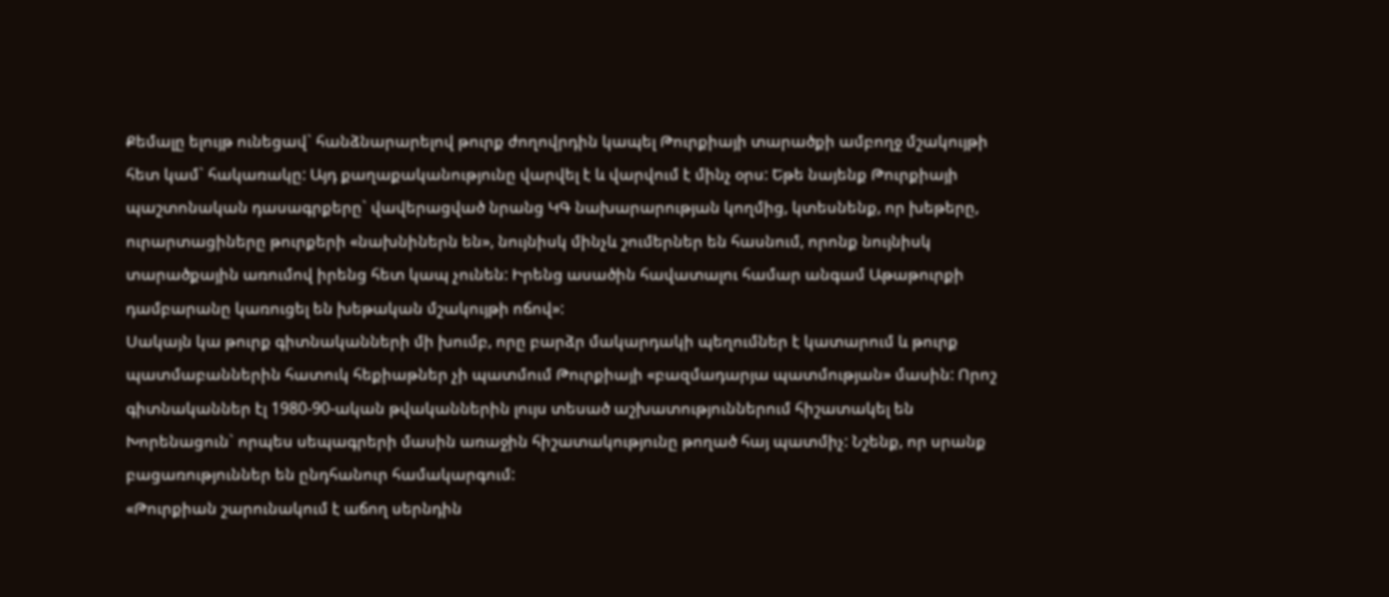Քեմալը ելույթ ունեցավ` հանձնարարելով թուրք ժողովրդին կապել Թուրքիայի տարածքի ամբողջ մշակույթի հետ կամ` հակառակը: Այդ քաղաքականությունը վարվել է և վարվում է մինչ օրս: Եթե նայենք Թուրքիայի պաշտոնական դասագրքերը` վավերացված նրանց ԿԳ նախարարության կողմից, կտեսնենք, որ խեթերը, ուրարտացիները թուրքերի «նախնիներն են», նույնիսկ մինչև շումերներ են հասնում, որոնք նույնիսկ տարածքային առումով իրենց հետ կապ չունեն: Իրենց ասածին հավատալու համար անգամ Աթաթուրքի դամբարանը կառուցել են խեթական մշակույթի ոճով»:
Սակայն կա թուրք գիտնականների մի խումբ, որը բարձր մակարդակի պեղումներ է կատարում և թուրք պատմաբաններին հատուկ հեքիաթներ չի պատմում Թուրքիայի «բազմադարյա պատմության» մասին: Որոշ գիտնականներ էլ 1980-90-ական թվականներին լույս տեսած աշխատություններում հիշատակել են Խորենացուն` որպես սեպագրերի մասին առաջին հիշատակությունը թողած հայ պատմիչ: Նշենք, որ սրանք բացառություններ են ընդհանուր համակարգում:
«Թուրքիան շարունակում է աճող սերնդին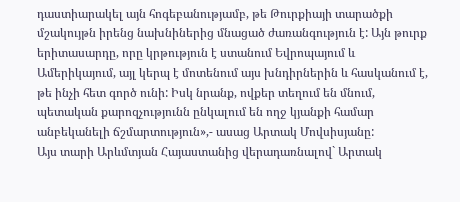դաստիարակել այն հոգեբանությամբ, թե Թուրքիայի տարածքի մշակույթն իրենց նախնիներից մնացած ժառանգություն է: Այն թուրք երիտասարդը, որը կրթություն է ստանում Եվրոպայում և Ամերիկայում, այլ կերպ է մոտենում այս խնդիրներին և հասկանում է, թե ինչի հետ գործ ունի: Իսկ նրանք, ովքեր տեղում են մնում, պետական քարոզչությունն ընկալում են ողջ կյանքի համար անբեկանելի ճշմարտություն»,- ասաց Արտակ Մովսիսյանը:
Այս տարի Արևմտյան Հայաստանից վերադառնալով` Արտակ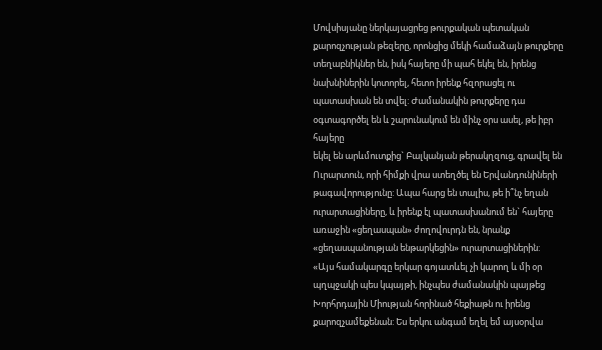Մովսիսյանը ներկայացրեց թուրքական պետական քարոզչության թեզերը, որոնցից մեկի համաձայն թուրքերը տեղաբնիկներ են, իսկ հայերը մի պահ եկել են, իրենց նախնիներին կոտորել, հետո իրենք հզորացել ու պատասխան են տվել: Ժամանակին թուրքերը դա օգտագործել են և շարունակում են մինչ օրս ասել, թե իբր հայերը
եկել են արևմուտքից` Բալկանյան թերակղզուց, գրավել են Ուրարտուն, որի հիմքի վրա ստեղծել են Երվանդունիների թագավորությունը: Ապա հարց են տալիս, թե ի՞նչ եղան ուրարտացիները, և իրենք էլ պատասխանում են` հայերը առաջին «ցեղասպան» ժողովուրդն են, նրանք «ցեղասպանության ենթարկեցին» ուրարտացիներին:
«Այս համակարգը երկար գոյատևել չի կարող և մի օր պղպջակի պես կպայթի, ինչպես ժամանակին պայթեց Խորհրդային Միության հորինած հեքիաթն ու իրենց քարոզչամեքենան: Ես երկու անգամ եղել եմ այսօրվա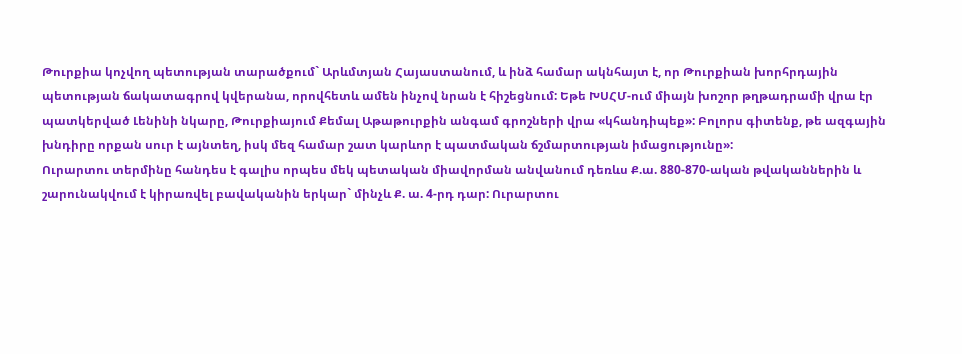Թուրքիա կոչվող պետության տարածքում` Արևմտյան Հայաստանում, և ինձ համար ակնհայտ է, որ Թուրքիան խորհրդային պետության ճակատագրով կվերանա, որովհետև ամեն ինչով նրան է հիշեցնում: Եթե ԽՍՀՄ-ում միայն խոշոր թղթադրամի վրա էր պատկերված Լենինի նկարը, Թուրքիայում Քեմալ Աթաթուրքին անգամ գրոշների վրա «կհանդիպեք»: Բոլորս գիտենք, թե ազգային խնդիրը որքան սուր է այնտեղ, իսկ մեզ համար շատ կարևոր է պատմական ճշմարտության իմացությունը»:
Ուրարտու տերմինը հանդես է գալիս որպես մեկ պետական միավորման անվանում դեռևս Ք.ա. 880-870-ական թվականներին և շարունակվում է կիրառվել բավականին երկար` մինչև Ք. ա. 4-րդ դար: Ուրարտու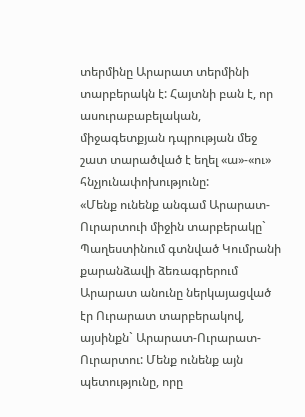տերմինը Արարատ տերմինի տարբերակն է: Հայտնի բան է, որ ասուրաբաբելական, միջագետքյան դպրության մեջ շատ տարածված է եղել «ա»-«ու» հնչյունափոխությունը:
«Մենք ունենք անգամ Արարատ-Ուրարտուի միջին տարբերակը` Պաղեստինում գտնված Կումրանի քարանձավի ձեռագրերում Արարատ անունը ներկայացված էր Ուրարատ տարբերակով, այսինքն` Արարատ-Ուրարատ-Ուրարտու: Մենք ունենք այն պետությունը, որը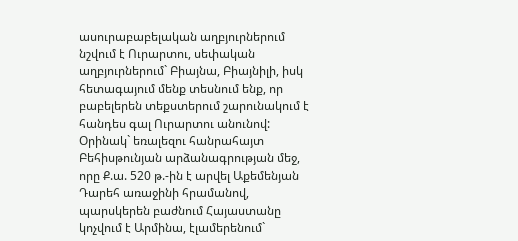ասուրաբաբելական աղբյուրներում նշվում է Ուրարտու, սեփական աղբյուրներում` Բիայնա, Բիայնիլի, իսկ հետագայում մենք տեսնում ենք, որ բաբելերեն տեքստերում շարունակում է հանդես գալ Ուրարտու անունով: Օրինակ` եռալեզու հանրահայտ Բեհիսթունյան արձանագրության մեջ, որը Ք.ա. 520 թ.-ին է արվել Աքեմենյան Դարեհ առաջինի հրամանով, պարսկերեն բաժնում Հայաստանը կոչվում է Արմինա, էլամերենում`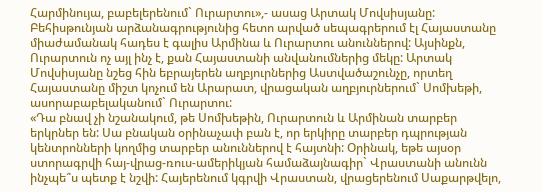Հարմինույա, բաբելերենում` Ուրարտու»,- ասաց Արտակ Մովսիսյանը:
Բեհիսթունյան արձանագրությունից հետո արված սեպագրերում էլ Հայաստանը միաժամանակ հադես է գալիս Արմինա և Ուրարտու անուններով: Այսինքն, Ուրարտուն ոչ այլ ինչ է, քան Հայաստանի անվանումներից մեկը: Արտակ Մովսիսյանը նշեց հին եբրայերեն աղբյուրներից Աստվածաշունչը, որտեղ Հայաստանը միշտ կոչում են Արարատ, վրացական աղբյուրներում` Սոմխեթի, ասորաբաբելականում` Ուրարտու:
«Դա բնավ չի նշանակում, թե Սոմխեթին, Ուրարտուն և Արմինան տարբեր երկրներ են: Սա բնական օրինաչափ բան է, որ երկիրը տարբեր դպրության կենտրոնների կողմից տարբեր անուններով է հայտնի: Օրինակ, եթե այսօր ստորագրվի հայ-վրաց-ռուս-ամերիկյան համաձայնագիր` Վրաստանի անունն ինչպե՞ս պետք է նշվի: Հայերենում կգրվի Վրաստան, վրացերենում Սաքարթվելո,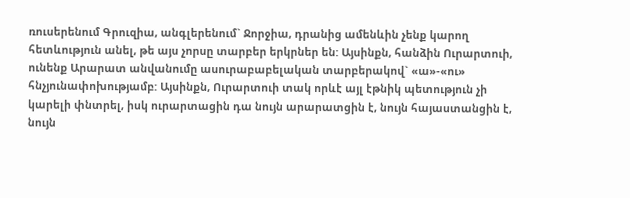ռուսերենում Գրուզիա, անգլերենում` Ջորջիա, դրանից ամենևին չենք կարող հետևություն անել, թե այս չորսը տարբեր երկրներ են: Այսինքն, հանձին Ուրարտուի, ունենք Արարատ անվանումը ասուրաբաբելական տարբերակով` «ա»-«ու» հնչյունափոխությամբ: Այսինքն, Ուրարտուի տակ որևէ այլ էթնիկ պետություն չի կարելի փնտրել, իսկ ուրարտացին դա նույն արարատցին է, նույն հայաստանցին է, նույն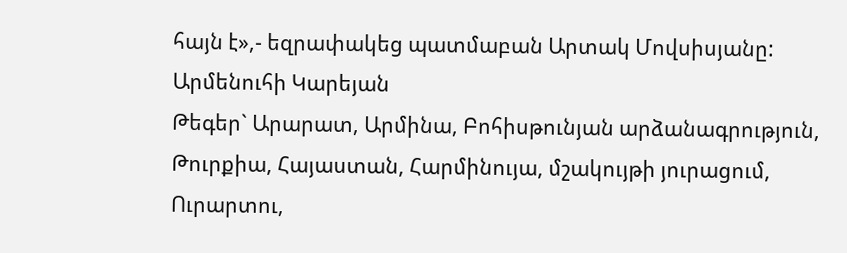հայն է»,- եզրափակեց պատմաբան Արտակ Մովսիսյանը:
Արմենուհի Կարեյան
Թեգեր` Արարատ, Արմինա, Բոհիսթունյան արձանագրություն, Թուրքիա, Հայաստան, Հարմինույա, մշակույթի յուրացում, Ուրարտու,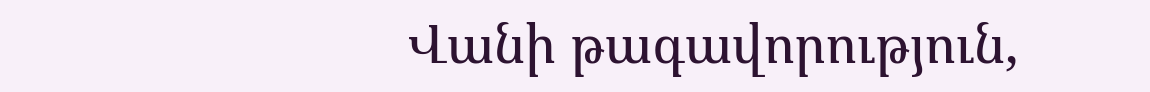Վանի թագավորություն,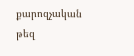քարոզչական թեզ